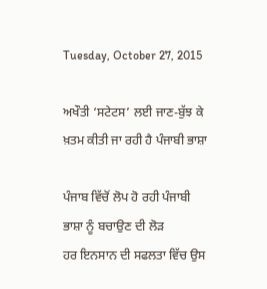Tuesday, October 27, 2015

ਅਖੌਤੀ ‘ਸਟੇਟਸ’ ਲਈ ਜਾਣ-ਬੁੱਝ ਕੇ ਖ਼ਤਮ ਕੀਤੀ ਜਾ ਰਹੀ ਹੈ ਪੰਜਾਬੀ ਭਾਸ਼ਾ

ਪੰਜਾਬ ਵਿੱਚੋਂ ਲੋਪ ਹੋ ਰਹੀ ਪੰਜਾਬੀ ਭਾਸ਼ਾ ਨੂੰ ਬਚਾਉਣ ਦੀ ਲੋੜ
ਹਰ ਇਨਸਾਨ ਦੀ ਸਫਲਤਾ ਵਿੱਚ ਉਸ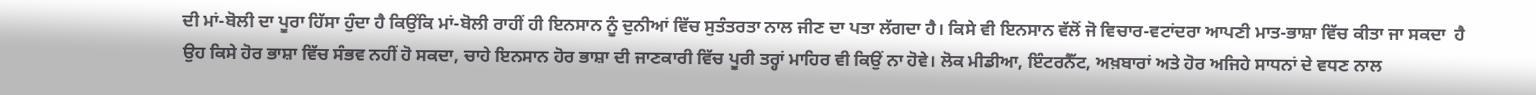ਦੀ ਮਾਂ-ਬੋਲੀ ਦਾ ਪੂਰਾ ਹਿੱਸਾ ਹੁੰਦਾ ਹੈ ਕਿਉਂਕਿ ਮਾਂ-ਬੋਲੀ ਰਾਹੀਂ ਹੀ ਇਨਸਾਨ ਨੂੰ ਦੁਨੀਆਂ ਵਿੱਚ ਸੁਤੰਤਰਤਾ ਨਾਲ ਜੀਣ ਦਾ ਪਤਾ ਲੱਗਦਾ ਹੈ। ਕਿਸੇ ਵੀ ਇਨਸਾਨ ਵੱਲੋਂ ਜੋ ਵਿਚਾਰ-ਵਟਾਂਦਰਾ ਆਪਣੀ ਮਾਤ-ਭਾਸ਼ਾ ਵਿੱਚ ਕੀਤਾ ਜਾ ਸਕਦਾ  ਹੈ ਉਹ ਕਿਸੇ ਹੋਰ ਭਾਸ਼ਾ ਵਿੱਚ ਸੰਭਵ ਨਹੀਂ ਹੋ ਸਕਦਾ, ਚਾਹੇ ਇਨਸਾਨ ਹੋਰ ਭਾਸ਼ਾ ਦੀ ਜਾਣਕਾਰੀ ਵਿੱਚ ਪੂਰੀ ਤਰ੍ਹਾਂ ਮਾਹਿਰ ਵੀ ਕਿਉਂ ਨਾ ਹੋਵੇ। ਲੋਕ ਮੀਡੀਆ, ਇੰਟਰਨੈੱਟ, ਅਖ਼ਬਾਰਾਂ ਅਤੇ ਹੋਰ ਅਜਿਹੇ ਸਾਧਨਾਂ ਦੇ ਵਧਣ ਨਾਲ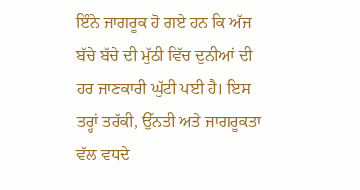ਇੰਨੇ ਜਾਗਰੂਕ ਹੋ ਗਏ ਹਨ ਕਿ ਅੱਜ ਬੱਚੇ ਬੱਚੇ ਦੀ ਮੁੱਠੀ ਵਿੱਚ ਦੁਨੀਆਂ ਦੀ ਹਰ ਜਾਣਕਾਰੀ ਘੁੱਟੀ ਪਈ ਹੈ। ਇਸ ਤਰ੍ਹਾਂ ਤਰੱਕੀ, ਉੱਨਤੀ ਅਤੇ ਜਾਗਰੂਕਤਾ ਵੱਲ ਵਧਦੇ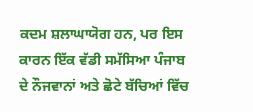ਕਦਮ ਸ਼ਲਾਘਾਯੋਗ ਹਨ, ਪਰ ਇਸ ਕਾਰਨ ਇੱਕ ਵੱਡੀ ਸਮੱਸਿਆ ਪੰਜਾਬ ਦੇ ਨੌਜਵਾਨਾਂ ਅਤੇ ਛੋਟੇ ਬੱਚਿਆਂ ਵਿੱਚ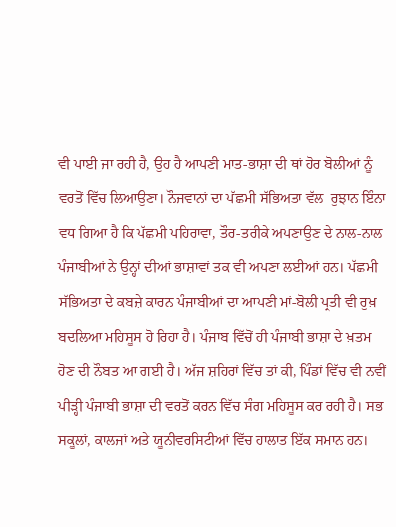ਵੀ ਪਾਈ ਜਾ ਰਹੀ ਹੈ, ਉਹ ਹੈ ਆਪਣੀ ਮਾਤ-ਭਾਸ਼ਾ ਦੀ ਥਾਂ ਹੋਰ ਬੋਲੀਆਂ ਨੂੰ ਵਰਤੋਂ ਵਿੱਚ ਲਿਆਉਣਾ। ਨੌਜਵਾਨਾਂ ਦਾ ਪੱਛਮੀ ਸੱਭਿਅਤਾ ਵੱਲ  ਰੁਝਾਨ ਇੰਨਾ ਵਧ ਗਿਆ ਹੈ ਕਿ ਪੱਛਮੀ ਪਹਿਰਾਵਾ, ਤੌਰ-ਤਰੀਕੇ ਅਪਣਾਉਣ ਦੇ ਨਾਲ-ਨਾਲ ਪੰਜਾਬੀਆਂ ਨੇ ਉਨ੍ਹਾਂ ਦੀਆਂ ਭਾਸ਼ਾਵਾਂ ਤਕ ਵੀ ਅਪਣਾ ਲਈਆਂ ਹਨ। ਪੱਛਮੀ ਸੱਭਿਅਤਾ ਦੇ ਕਬਜ਼ੇ ਕਾਰਨ ਪੰਜਾਬੀਆਂ ਦਾ ਆਪਣੀ ਮਾਂ-ਬੋਲੀ ਪ੍ਰਤੀ ਵੀ ਰੁਖ਼ ਬਦਲਿਆ ਮਹਿਸੂਸ ਹੋ ਰਿਹਾ ਹੈ। ਪੰਜਾਬ ਵਿੱਚੋਂ ਹੀ ਪੰਜਾਬੀ ਭਾਸ਼ਾ ਦੇ ਖ਼ਤਮ ਹੋਣ ਦੀ ਨੌਬਤ ਆ ਗਈ ਹੈ। ਅੱਜ ਸ਼ਹਿਰਾਂ ਵਿੱਚ ਤਾਂ ਕੀ, ਪਿੰਡਾਂ ਵਿੱਚ ਵੀ ਨਵੀਂ ਪੀੜ੍ਹੀ ਪੰਜਾਬੀ ਭਾਸ਼ਾ ਦੀ ਵਰਤੋਂ ਕਰਨ ਵਿੱਚ ਸੰਗ ਮਹਿਸੂਸ ਕਰ ਰਹੀ ਹੈ। ਸਭ ਸਕੂਲਾਂ, ਕਾਲਜਾਂ ਅਤੇ ਯੂਨੀਵਰਸਿਟੀਆਂ ਵਿੱਚ ਹਾਲਾਤ ਇੱਕ ਸਮਾਨ ਹਨ।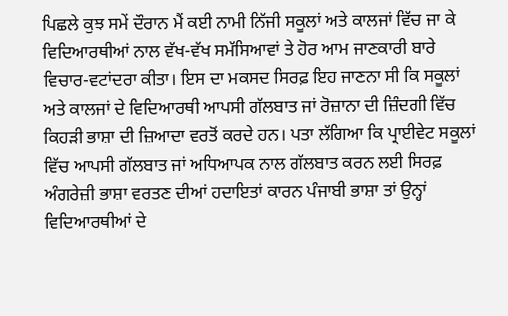ਪਿਛਲੇ ਕੁਝ ਸਮੇਂ ਦੌਰਾਨ ਮੈਂ ਕਈ ਨਾਮੀ ਨਿੱਜੀ ਸਕੂਲਾਂ ਅਤੇ ਕਾਲਜਾਂ ਵਿੱਚ ਜਾ ਕੇ ਵਿਦਿਆਰਥੀਆਂ ਨਾਲ ਵੱਖ-ਵੱਖ ਸਮੱਸਿਆਵਾਂ ਤੇ ਹੋਰ ਆਮ ਜਾਣਕਾਰੀ ਬਾਰੇ ਵਿਚਾਰ-ਵਟਾਂਦਰਾ ਕੀਤਾ। ਇਸ ਦਾ ਮਕਸਦ ਸਿਰਫ਼ ਇਹ ਜਾਣਨਾ ਸੀ ਕਿ ਸਕੂਲਾਂ ਅਤੇ ਕਾਲਜਾਂ ਦੇ ਵਿਦਿਆਰਥੀ ਆਪਸੀ ਗੱਲਬਾਤ ਜਾਂ ਰੋਜ਼ਾਨਾ ਦੀ ਜ਼ਿੰਦਗੀ ਵਿੱਚ ਕਿਹੜੀ ਭਾਸ਼ਾ ਦੀ ਜ਼ਿਆਦਾ ਵਰਤੋਂ ਕਰਦੇ ਹਨ। ਪਤਾ ਲੱਗਿਆ ਕਿ ਪ੍ਰਾਈਵੇਟ ਸਕੂਲਾਂ ਵਿੱਚ ਆਪਸੀ ਗੱਲਬਾਤ ਜਾਂ ਅਧਿਆਪਕ ਨਾਲ ਗੱਲਬਾਤ ਕਰਨ ਲਈ ਸਿਰਫ਼ ਅੰਗਰੇਜ਼ੀ ਭਾਸ਼ਾ ਵਰਤਣ ਦੀਆਂ ਹਦਾਇਤਾਂ ਕਾਰਨ ਪੰਜਾਬੀ ਭਾਸ਼ਾ ਤਾਂ ਉਨ੍ਹਾਂ ਵਿਦਿਆਰਥੀਆਂ ਦੇ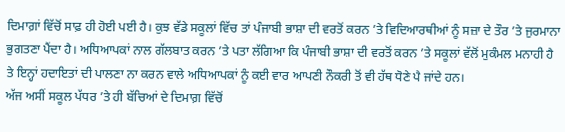ਦਿਮਾਗ਼ਾਂ ਵਿੱਚੋਂ ਸਾਫ਼ ਹੀ ਹੋਈ ਪਈ ਹੈ। ਕੁਝ ਵੱਡੇ ਸਕੂਲਾਂ ਵਿੱਚ ਤਾਂ ਪੰਜਾਬੀ ਭਾਸ਼ਾ ਦੀ ਵਰਤੋਂ ਕਰਨ ’ਤੇ ਵਿਦਿਆਰਥੀਆਂ ਨੂੰ ਸਜ਼ਾ ਦੇ ਤੌਰ ’ਤੇ ਜੁਰਮਾਨਾ ਭੁਗਤਣਾ ਪੈਂਦਾ ਹੈ। ਅਧਿਆਪਕਾਂ ਨਾਲ ਗੱਲਬਾਤ ਕਰਨ ’ਤੇ ਪਤਾ ਲੱਗਿਆ ਕਿ ਪੰਜਾਬੀ ਭਾਸ਼ਾ ਦੀ ਵਰਤੋਂ ਕਰਨ ’ਤੇ ਸਕੂਲਾਂ ਵੱਲੋਂ ਮੁਕੰਮਲ ਮਨਾਹੀ ਹੈ ਤੇ ਇਨ੍ਹਾਂ ਹਦਾਇਤਾਂ ਦੀ ਪਾਲਣਾ ਨਾ ਕਰਨ ਵਾਲੇ ਅਧਿਆਪਕਾਂ ਨੂੰ ਕਈ ਵਾਰ ਆਪਣੀ ਨੌਕਰੀ ਤੋਂ ਵੀ ਹੱਥ ਧੋਣੇ ਪੈ ਜਾਂਦੇ ਹਨ।
ਅੱਜ ਅਸੀਂ ਸਕੂਲ ਪੱਧਰ ’ਤੇ ਹੀ ਬੱਚਿਆਂ ਦੇ ਦਿਮਾਗ਼ ਵਿੱਚੋਂ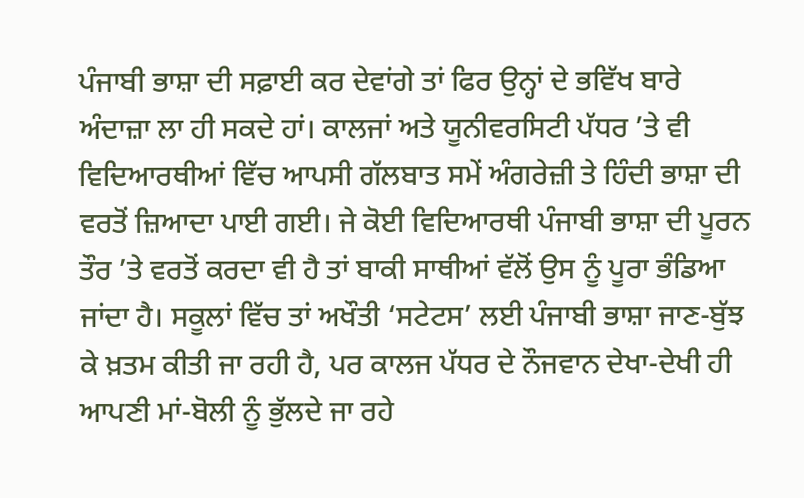ਪੰਜਾਬੀ ਭਾਸ਼ਾ ਦੀ ਸਫ਼ਾਈ ਕਰ ਦੇਵਾਂਗੇ ਤਾਂ ਫਿਰ ਉਨ੍ਹਾਂ ਦੇ ਭਵਿੱਖ ਬਾਰੇ ਅੰਦਾਜ਼ਾ ਲਾ ਹੀ ਸਕਦੇ ਹਾਂ। ਕਾਲਜਾਂ ਅਤੇ ਯੂਨੀਵਰਸਿਟੀ ਪੱਧਰ ’ਤੇ ਵੀ ਵਿਦਿਆਰਥੀਆਂ ਵਿੱਚ ਆਪਸੀ ਗੱਲਬਾਤ ਸਮੇਂ ਅੰਗਰੇਜ਼ੀ ਤੇ ਹਿੰਦੀ ਭਾਸ਼ਾ ਦੀ ਵਰਤੋਂ ਜ਼ਿਆਦਾ ਪਾਈ ਗਈ। ਜੇ ਕੋਈ ਵਿਦਿਆਰਥੀ ਪੰਜਾਬੀ ਭਾਸ਼ਾ ਦੀ ਪੂਰਨ ਤੌਰ ’ਤੇ ਵਰਤੋਂ ਕਰਦਾ ਵੀ ਹੈ ਤਾਂ ਬਾਕੀ ਸਾਥੀਆਂ ਵੱਲੋਂ ਉਸ ਨੂੰ ਪੂਰਾ ਭੰਡਿਆ ਜਾਂਦਾ ਹੈ। ਸਕੂਲਾਂ ਵਿੱਚ ਤਾਂ ਅਖੌਤੀ ‘ਸਟੇਟਸ’ ਲਈ ਪੰਜਾਬੀ ਭਾਸ਼ਾ ਜਾਣ-ਬੁੱਝ ਕੇ ਖ਼ਤਮ ਕੀਤੀ ਜਾ ਰਹੀ ਹੈ, ਪਰ ਕਾਲਜ ਪੱਧਰ ਦੇ ਨੌਜਵਾਨ ਦੇਖਾ-ਦੇਖੀ ਹੀ ਆਪਣੀ ਮਾਂ-ਬੋਲੀ ਨੂੰ ਭੁੱਲਦੇ ਜਾ ਰਹੇ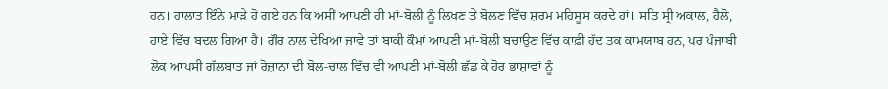ਹਨ। ਹਾਲਾਤ ਇੰਨੇ ਮਾੜੇ ਹੋ ਗਏ ਹਨ ਕਿ ਅਸੀਂ ਆਪਣੀ ਹੀ ਮਾਂ-ਬੋਲੀ ਨੂੰ ਲਿਖਣ ਤੇ ਬੋਲਣ ਵਿੱਚ ਸ਼ਰਮ ਮਹਿਸੂਸ ਕਰਦੇ ਹਾਂ। ਸਤਿ ਸ੍ਰੀ ਅਕਾਲ, ਹੈਲੋ, ਹਾਏ ਵਿੱਚ ਬਦਲ ਗਿਆ ਹੈ। ਗੌਰ ਨਾਲ ਦੇਖਿਆ ਜਾਵੇ ਤਾਂ ਬਾਕੀ ਕੌਮਾਂ ਆਪਣੀ ਮਾਂ-ਬੋਲੀ ਬਚਾਉਣ ਵਿੱਚ ਕਾਫ਼ੀ ਹੱਦ ਤਕ ਕਾਮਯਾਬ ਹਨ, ਪਰ ਪੰਜਾਬੀ ਲੋਕ ਆਪਸੀ ਗੱਲਬਾਤ ਜਾਂ ਰੋਜ਼ਾਨਾ ਦੀ ਬੋਲ-ਚਾਲ ਵਿੱਚ ਵੀ ਆਪਣੀ ਮਾਂ-ਬੋਲੀ ਛੱਡ ਕੇ ਹੋਰ ਭਾਸ਼ਾਵਾਂ ਨੂੰ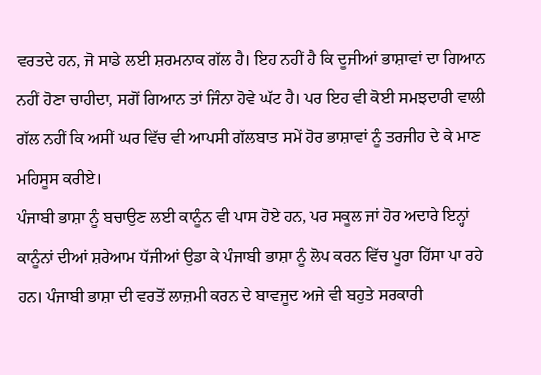ਵਰਤਦੇ ਹਨ, ਜੋ ਸਾਡੇ ਲਈ ਸ਼ਰਮਨਾਕ ਗੱਲ ਹੈ। ਇਹ ਨਹੀਂ ਹੈ ਕਿ ਦੂਜੀਆਂ ਭਾਸ਼ਾਵਾਂ ਦਾ ਗਿਆਨ ਨਹੀਂ ਹੋਣਾ ਚਾਹੀਦਾ, ਸਗੋਂ ਗਿਆਨ ਤਾਂ ਜਿੰਨਾ ਹੋਵੇ ਘੱਟ ਹੈ। ਪਰ ਇਹ ਵੀ ਕੋਈ ਸਮਝਦਾਰੀ ਵਾਲੀ ਗੱਲ ਨਹੀਂ ਕਿ ਅਸੀਂ ਘਰ ਵਿੱਚ ਵੀ ਆਪਸੀ ਗੱਲਬਾਤ ਸਮੇਂ ਹੋਰ ਭਾਸ਼ਾਵਾਂ ਨੂੰ ਤਰਜੀਹ ਦੇ ਕੇ ਮਾਣ ਮਹਿਸੂਸ ਕਰੀਏ।
ਪੰਜਾਬੀ ਭਾਸ਼ਾ ਨੂੰ ਬਚਾਉਣ ਲਈ ਕਾਨੂੰਨ ਵੀ ਪਾਸ ਹੋਏ ਹਨ, ਪਰ ਸਕੂਲ ਜਾਂ ਹੋਰ ਅਦਾਰੇ ਇਨ੍ਹਾਂ ਕਾਨੂੰਨਾਂ ਦੀਆਂ ਸ਼ਰੇਆਮ ਧੱਜੀਆਂ ਉਡਾ ਕੇ ਪੰਜਾਬੀ ਭਾਸ਼ਾ ਨੂੰ ਲੋਪ ਕਰਨ ਵਿੱਚ ਪੂਰਾ ਹਿੱਸਾ ਪਾ ਰਹੇ ਹਨ। ਪੰਜਾਬੀ ਭਾਸ਼ਾ ਦੀ ਵਰਤੋਂ ਲਾਜ਼ਮੀ ਕਰਨ ਦੇ ਬਾਵਜੂਦ ਅਜੇ ਵੀ ਬਹੁਤੇ ਸਰਕਾਰੀ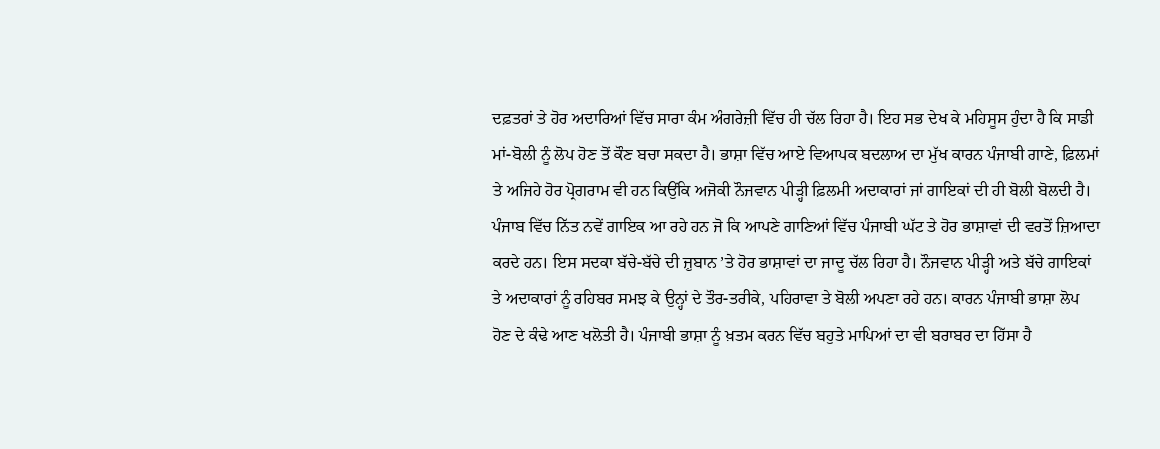ਦਫ਼ਤਰਾਂ ਤੇ ਹੋਰ ਅਦਾਰਿਆਂ ਵਿੱਚ ਸਾਰਾ ਕੰਮ ਅੰਗਰੇਜ਼ੀ ਵਿੱਚ ਹੀ ਚੱਲ ਰਿਹਾ ਹੈ। ਇਹ ਸਭ ਦੇਖ ਕੇ ਮਹਿਸੂਸ ਹੁੰਦਾ ਹੈ ਕਿ ਸਾਡੀ ਮਾਂ-ਬੋਲੀ ਨੂੰ ਲੋਪ ਹੋਣ ਤੋਂ ਕੌਣ ਬਚਾ ਸਕਦਾ ਹੈ। ਭਾਸ਼ਾ ਵਿੱਚ ਆਏ ਵਿਆਪਕ ਬਦਲਾਅ ਦਾ ਮੁੱਖ ਕਾਰਨ ਪੰਜਾਬੀ ਗਾਣੇ, ਫ਼ਿਲਮਾਂ ਤੇ ਅਜਿਹੇ ਹੋਰ ਪ੍ਰੋਗਰਾਮ ਵੀ ਹਨ ਕਿਉਂਕਿ ਅਜੋਕੀ ਨੌਜਵਾਨ ਪੀੜ੍ਹੀ ਫ਼ਿਲਮੀ ਅਦਾਕਾਰਾਂ ਜਾਂ ਗਾਇਕਾਂ ਦੀ ਹੀ ਬੋਲੀ ਬੋਲਦੀ ਹੈ। ਪੰਜਾਬ ਵਿੱਚ ਨਿੱਤ ਨਵੇਂ ਗਾਇਕ ਆ ਰਹੇ ਹਨ ਜੋ ਕਿ ਆਪਣੇ ਗਾਣਿਆਂ ਵਿੱਚ ਪੰਜਾਬੀ ਘੱਟ ਤੇ ਹੋਰ ਭਾਸ਼ਾਵਾਂ ਦੀ ਵਰਤੋਂ ਜ਼ਿਆਦਾ ਕਰਦੇ ਹਨ। ਇਸ ਸਦਕਾ ਬੱਚੇ-ਬੱਚੇ ਦੀ ਜ਼ੁਬਾਨ ’ਤੇ ਹੋਰ ਭਾਸ਼ਾਵਾਂ ਦਾ ਜਾਦੂ ਚੱਲ ਰਿਹਾ ਹੈ। ਨੌਜਵਾਨ ਪੀੜ੍ਹੀ ਅਤੇ ਬੱਚੇ ਗਾਇਕਾਂ ਤੇ ਅਦਾਕਾਰਾਂ ਨੂੰ ਰਹਿਬਰ ਸਮਝ ਕੇ ਉਨ੍ਹਾਂ ਦੇ ਤੌਰ-ਤਰੀਕੇ, ਪਹਿਰਾਵਾ ਤੇ ਬੋਲੀ ਅਪਣਾ ਰਹੇ ਹਨ। ਕਾਰਨ ਪੰਜਾਬੀ ਭਾਸ਼ਾ ਲੋਪ ਹੋਣ ਦੇ ਕੰਢੇ ਆਣ ਖਲੋਤੀ ਹੈ। ਪੰਜਾਬੀ ਭਾਸ਼ਾ ਨੂੰ ਖ਼ਤਮ ਕਰਨ ਵਿੱਚ ਬਹੁਤੇ ਮਾਪਿਆਂ ਦਾ ਵੀ ਬਰਾਬਰ ਦਾ ਹਿੱਸਾ ਹੈ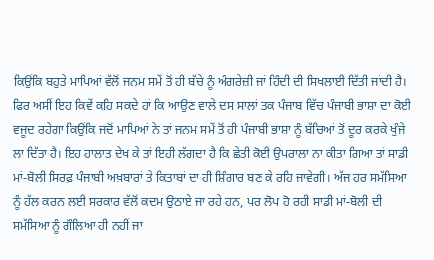ਕਿਉਂਕਿ ਬਹੁਤੇ ਮਾਪਿਆਂ ਵੱਲੋਂ ਜਨਮ ਸਮੇਂ ਤੋਂ ਹੀ ਬੱਚੇ ਨੂੰ ਅੰਗਰੇਜ਼ੀ ਜਾਂ ਹਿੰਦੀ ਦੀ ਸਿਖਲਾਈ ਦਿੱਤੀ ਜਾਂਦੀ ਹੈ। ਫਿਰ ਅਸੀਂ ਇਹ ਕਿਵੇਂ ਕਹਿ ਸਕਦੇ ਹਾਂ ਕਿ ਆਉਣ ਵਾਲੇ ਦਸ ਸਾਲਾਂ ਤਕ ਪੰਜਾਬ ਵਿੱਚ ਪੰਜਾਬੀ ਭਾਸ਼ਾ ਦਾ ਕੋਈ ਵਜੂਦ ਰਹੇਗਾ ਕਿਉਂਕਿ ਜਦੋਂ ਮਾਪਿਆਂ ਨੇ ਤਾਂ ਜਨਮ ਸਮੇਂ ਤੋਂ ਹੀ ਪੰਜਾਬੀ ਭਾਸ਼ਾ ਨੂੰ ਬੱਚਿਆਂ ਤੋਂ ਦੂਰ ਕਰਕੇ ਖੁੰਜੇ ਲਾ ਦਿੱਤਾ ਹੈ। ਇਹ ਹਾਲਾਤ ਦੇਖ ਕੇ ਤਾਂ ਇਹੀ ਲੱਗਦਾ ਹੈ ਕਿ ਛੇਤੀ ਕੋਈ ਉਪਰਾਲਾ ਨਾ ਕੀਤਾ ਗਿਆ ਤਾਂ ਸਾਡੀ ਮਾਂ-ਬੋਲੀ ਸਿਰਫ਼ ਪੰਜਾਬੀ ਅਖ਼ਬਾਰਾਂ ਤੇ ਕਿਤਾਬਾਂ ਦਾ ਹੀ ਸ਼ਿੰਗਾਰ ਬਣ ਕੇ ਰਹਿ ਜਾਵੇਗੀ। ਅੱਜ ਹਰ ਸਮੱਸਿਆ ਨੂੰ ਹੱਲ ਕਰਨ ਲਈ ਸਰਕਾਰ ਵੱਲੋਂ ਕਦਮ ਉਠਾਏ ਜਾ ਰਹੇ ਹਨ, ਪਰ ਲੋਪ ਹੋ ਰਹੀ ਸਾਡੀ ਮਾਂ-ਬੋਲੀ ਦੀ ਸਮੱਸਿਆ ਨੂੰ ਗੌਲਿਆ ਹੀ ਨਹੀਂ ਜਾ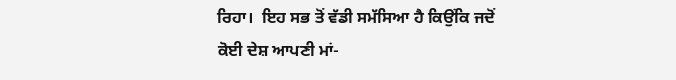ਰਿਹਾ।  ਇਹ ਸਭ ਤੋਂ ਵੱਡੀ ਸਮੱਸਿਆ ਹੈ ਕਿਉਂਕਿ ਜਦੋਂ ਕੋਈ ਦੇਸ਼ ਆਪਣੀ ਮਾਂ-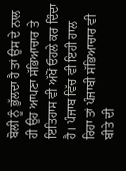ਬੋਲੀ ਨੂੰ ਭੁੱਲਦਾ ਹੈ ਤਾਂ ਉਸ ਦੇ ਨਾਲ ਹੀ ਉਹ ਆਪਣਾ ਸੱਭਿਆਚਾਰ ਤੇ ਇਤਿਹਾਸ ਵੀ ਅੱਖੋਂ ਓਹਲੇ ਕਰ ਦਿੰਦਾ ਹੈ। ਪੰਜਾਬ ਵਿੱਚ ਵੀ ਇਹੀ ਹਾਲ ਰਿਹਾ ਤਾਂ ਪੰਜਾਬੀ ਸੱਭਿਆਚਾਰ ਵੀ ਬੀਤੇ ਦੀ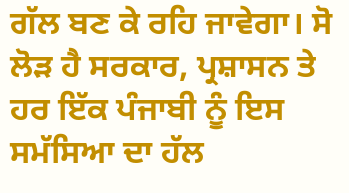ਗੱਲ ਬਣ ਕੇ ਰਹਿ ਜਾਵੇਗਾ। ਸੋ ਲੋੜ ਹੈ ਸਰਕਾਰ, ਪ੍ਰਸ਼ਾਸਨ ਤੇ ਹਰ ਇੱਕ ਪੰਜਾਬੀ ਨੂੰ ਇਸ ਸਮੱਸਿਆ ਦਾ ਹੱਲ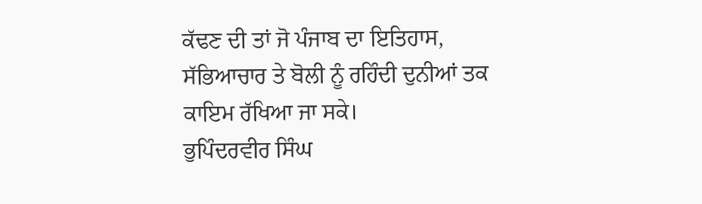ਕੱਢਣ ਦੀ ਤਾਂ ਜੋ ਪੰਜਾਬ ਦਾ ਇਤਿਹਾਸ, ਸੱਭਿਆਚਾਰ ਤੇ ਬੋਲੀ ਨੂੰ ਰਹਿੰਦੀ ਦੁਨੀਆਂ ਤਕ ਕਾਇਮ ਰੱਖਿਆ ਜਾ ਸਕੇ।
ਭੁਪਿੰਦਰਵੀਰ ਸਿੰਘ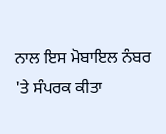ਨਾਲ ਇਸ ਮੋਬਾਇਲ ਨੰਬਰ 'ਤੇ ਸੰਪਰਕ ਕੀਤਾ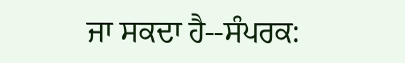ਜਾ ਸਕਦਾ ਹੈ--ਸੰਪਰਕ: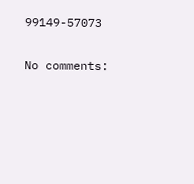99149-57073

No comments: